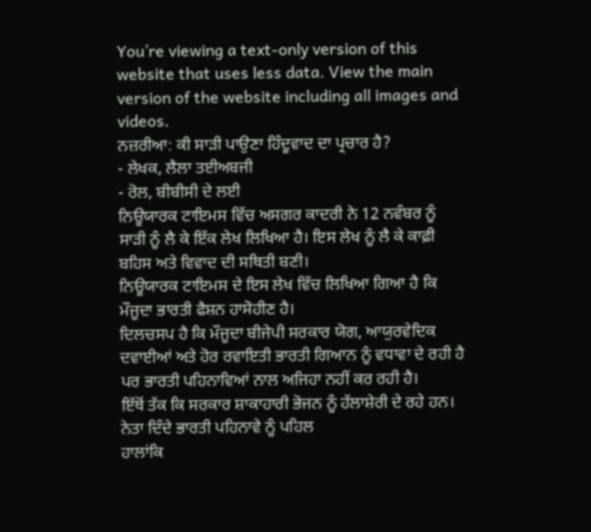You’re viewing a text-only version of this website that uses less data. View the main version of the website including all images and videos.
ਨਜ਼ਰੀਆ: ਕੀ ਸਾੜੀ ਪਾਉਣਾ ਹਿੰਦੂਵਾਦ ਦਾ ਪ੍ਰਚਾਰ ਹੈ?
- ਲੇਖਕ, ਲੈਲਾ ਤਈਅਬਜੀ
- ਰੋਲ, ਬੀਬੀਸੀ ਦੇ ਲਈ
ਨਿਊਯਾਰਕ ਟਾਇਮਸ ਵਿੱਚ ਅਸਗਰ ਕਾਦਰੀ ਨੇ 12 ਨਵੰਬਰ ਨੂੰ ਸਾੜੀ ਨੂੰ ਲੈ ਕੇ ਇੱਕ ਲੇਖ ਲਿਖਿਆ ਹੈ। ਇਸ ਲੇਖ ਨੂੰ ਲੈ ਕੇ ਕਾਫ਼ੀ ਬਹਿਸ ਅਤੇ ਵਿਵਾਦ ਦੀ ਸਥਿਤੀ ਬਣੀ।
ਨਿਊਯਾਰਕ ਟਾਇਮਸ ਦੇ ਇਸ ਲੇਖ ਵਿੱਚ ਲਿਖਿਆ ਗਿਆ ਹੈ ਕਿ ਮੌਜੂਦਾ ਭਾਰਤੀ ਫੈਸ਼ਨ ਹਾਸੋਹੀਣ ਹੈ।
ਦਿਲਚਸਪ ਹੈ ਕਿ ਮੌਜੂਦਾ ਬੀਜੇਪੀ ਸਰਕਾਰ ਯੋਗ, ਆਯੁਰਵੇਦਿਕ ਦਵਾਈਆਂ ਅਤੇ ਹੋਰ ਰਵਾਇਤੀ ਭਾਰਤੀ ਗਿਆਨ ਨੂੰ ਵਧਾਵਾ ਦੇ ਰਹੀ ਹੈ ਪਰ ਭਾਰਤੀ ਪਹਿਨਾਵਿਆਂ ਨਾਲ ਅਜਿਹਾ ਨਹੀਂ ਕਰ ਰਹੀ ਹੈ।
ਇੱਥੋਂ ਤੱਕ ਕਿ ਸਰਕਾਰ ਸ਼ਾਕਾਹਾਰੀ ਭੋਜਨ ਨੂੰ ਹੱਲਾਸ਼ੇਰੀ ਦੇ ਰਹੇ ਹਨ।
ਨੇਤਾ ਦਿੰਦੇ ਭਾਰਤੀ ਪਹਿਨਾਵੇ ਨੂੰ ਪਹਿਲ
ਹਾਲਾਂਕਿ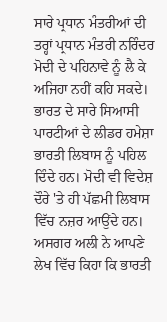ਸਾਰੇ ਪ੍ਰਧਾਨ ਮੰਤਰੀਆਂ ਦੀ ਤਰ੍ਹਾਂ ਪ੍ਰਧਾਨ ਮੰਤਰੀ ਨਰਿੰਦਰ ਮੋਦੀ ਦੇ ਪਹਿਨਾਵੇ ਨੂੰ ਲੈ ਕੇ ਅਜਿਹਾ ਨਹੀਂ ਕਹਿ ਸਕਦੇ।
ਭਾਰਤ ਦੇ ਸਾਰੇ ਸਿਆਸੀ ਪਾਰਟੀਆਂ ਦੇ ਲੀਡਰ ਹਮੇਸ਼ਾ ਭਾਰਤੀ ਲਿਬਾਸ ਨੂੰ ਪਹਿਲ ਦਿੰਦੇ ਹਨ। ਮੋਦੀ ਵੀ ਵਿਦੇਸ਼ ਦੌਰੇ 'ਤੇ ਹੀ ਪੱਛਮੀ ਲਿਬਾਸ ਵਿੱਚ ਨਜ਼ਰ ਆਉਂਦੇ ਹਨ।
ਅਸਗਰ ਅਲੀ ਨੇ ਆਪਣੇ ਲੇਖ ਵਿੱਚ ਕਿਹਾ ਕਿ ਭਾਰਤੀ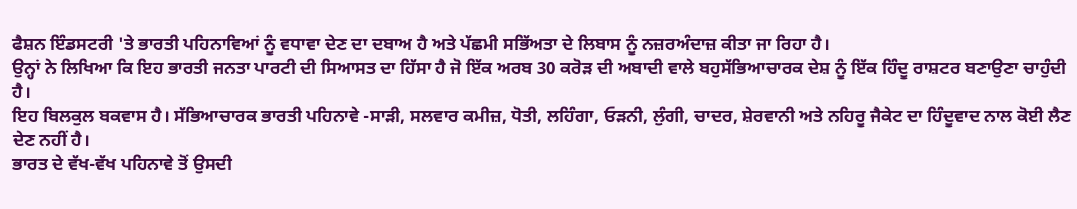ਫੈਸ਼ਨ ਇੰਡਸਟਰੀ 'ਤੇ ਭਾਰਤੀ ਪਹਿਨਾਵਿਆਂ ਨੂੰ ਵਧਾਵਾ ਦੇਣ ਦਾ ਦਬਾਅ ਹੈ ਅਤੇ ਪੱਛਮੀ ਸਭਿੱਅਤਾ ਦੇ ਲਿਬਾਸ ਨੂੰ ਨਜ਼ਰਅੰਦਾਜ਼ ਕੀਤਾ ਜਾ ਰਿਹਾ ਹੈ।
ਉਨ੍ਹਾਂ ਨੇ ਲਿਖਿਆ ਕਿ ਇਹ ਭਾਰਤੀ ਜਨਤਾ ਪਾਰਟੀ ਦੀ ਸਿਆਸਤ ਦਾ ਹਿੱਸਾ ਹੈ ਜੋ ਇੱਕ ਅਰਬ 30 ਕਰੋੜ ਦੀ ਅਬਾਦੀ ਵਾਲੇ ਬਹੁਸੱਭਿਆਚਾਰਕ ਦੇਸ਼ ਨੂੰ ਇੱਕ ਹਿੰਦੂ ਰਾਸ਼ਟਰ ਬਣਾਉਣਾ ਚਾਹੁੰਦੀ ਹੈ।
ਇਹ ਬਿਲਕੁਲ ਬਕਵਾਸ ਹੈ। ਸੱਭਿਆਚਾਰਕ ਭਾਰਤੀ ਪਹਿਨਾਵੇ -ਸਾੜੀ, ਸਲਵਾਰ ਕਮੀਜ਼, ਧੋਤੀ, ਲਹਿੰਗਾ, ਓੜਨੀ, ਲੁੰਗੀ, ਚਾਦਰ, ਸ਼ੇਰਵਾਨੀ ਅਤੇ ਨਹਿਰੂ ਜੈਕੇਟ ਦਾ ਹਿੰਦੂਵਾਦ ਨਾਲ ਕੋਈ ਲੈਣ ਦੇਣ ਨਹੀਂ ਹੈ।
ਭਾਰਤ ਦੇ ਵੱਖ-ਵੱਖ ਪਹਿਨਾਵੇ ਤੋਂ ਉਸਦੀ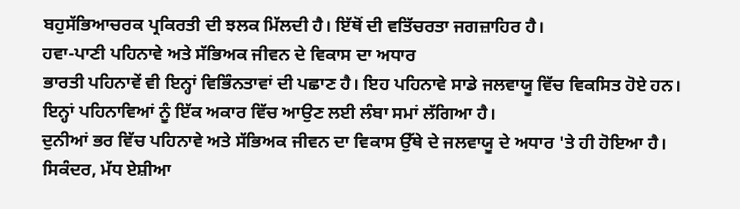ਬਹੁਸੱਭਿਆਚਰਕ ਪ੍ਰਕਿਰਤੀ ਦੀ ਝਲਕ ਮਿੱਲਦੀ ਹੈ। ਇੱਥੋਂ ਦੀ ਵਤਿੱਚਰਤਾ ਜਗਜ਼ਾਹਿਰ ਹੈ।
ਹਵਾ-ਪਾਣੀ ਪਹਿਨਾਵੇ ਅਤੇ ਸੱਭਿਅਕ ਜੀਵਨ ਦੇ ਵਿਕਾਸ ਦਾ ਅਧਾਰ
ਭਾਰਤੀ ਪਹਿਨਾਵੇਂ ਵੀ ਇਨ੍ਹਾਂ ਵਿਭਿੰਨਤਾਵਾਂ ਦੀ ਪਛਾਣ ਹੈ। ਇਹ ਪਹਿਨਾਵੇ ਸਾਡੇ ਜਲਵਾਯੂ ਵਿੱਚ ਵਿਕਸਿਤ ਹੋਏ ਹਨ।
ਇਨ੍ਹਾਂ ਪਹਿਨਾਵਿਆਂ ਨੂੰ ਇੱਕ ਅਕਾਰ ਵਿੱਚ ਆਉਣ ਲਈ ਲੰਬਾ ਸਮਾਂ ਲੱਗਿਆ ਹੈ।
ਦੁਨੀਆਂ ਭਰ ਵਿੱਚ ਪਹਿਨਾਵੇ ਅਤੇ ਸੱਭਿਅਕ ਜੀਵਨ ਦਾ ਵਿਕਾਸ ਉੱਥੇ ਦੇ ਜਲਵਾਯੂ ਦੇ ਅਧਾਰ 'ਤੇ ਹੀ ਹੋਇਆ ਹੈ।
ਸਿਕੰਦਰ, ਮੱਧ ਏਸ਼ੀਆ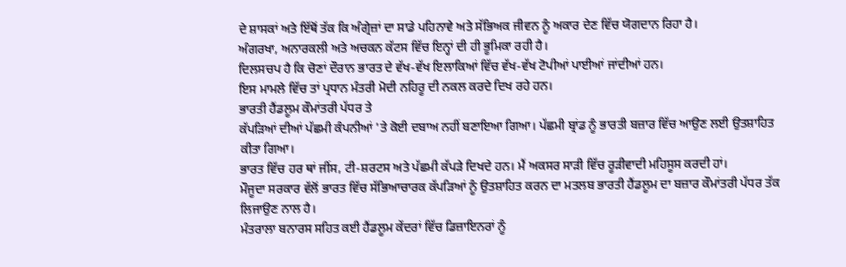ਦੇ ਸ਼ਾਸਕਾਂ ਅਤੇ ਇੱਥੋਂ ਤੱਕ ਕਿ ਅੰਗ੍ਰੇਜ਼ਾਂ ਦਾ ਸਾਡੇ ਪਹਿਨਾਵੇ ਅਤੇ ਸੱਭਿਅਕ ਜੀਵਨ ਨੂੰ ਅਕਾਰ ਦੇਣ ਵਿੱਚ ਯੋਗਦਾਨ ਰਿਹਾ ਹੈ।
ਅੰਗਰਖਾ, ਅਨਾਰਕਲੀ ਅਤੇ ਅਚਕਨ ਕੱਟਸ ਵਿੱਚ ਇਨ੍ਹਾਂ ਦੀ ਹੀ ਭੂਮਿਕਾ ਰਹੀ ਹੈ।
ਦਿਲਸਚਪ ਹੈ ਕਿ ਚੋਣਾਂ ਦੌਰਾਨ ਭਾਰਤ ਦੇ ਵੱਖ-ਵੱਖ ਇਲਾਕਿਆਂ ਵਿੱਚ ਵੱਖ-ਵੱਖ ਟੋਪੀਆਂ ਪਾਈਆਂ ਜਾਂਦੀਆਂ ਹਨ।
ਇਸ ਮਾਮਲੇ ਵਿੱਚ ਤਾਂ ਪ੍ਰਧਾਨ ਮੰਤਰੀ ਮੋਦੀ ਨਹਿਰੂ ਦੀ ਨਕਲ ਕਰਦੇ ਦਿਖ ਰਹੇ ਹਨ।
ਭਾਰਤੀ ਹੈਂਡਲੂਮ ਕੌਮਾਂਤਰੀ ਪੱਧਰ ਤੇ
ਕੱਪੜਿਆਂ ਦੀਆਂ ਪੱਛਮੀ ਕੰਪਨੀਆਂ 'ਤੇ ਕੋਈ ਦਬਾਅ ਨਹੀਂ ਬਣਾਇਆ ਗਿਆ। ਪੱਛਮੀ ਬ੍ਰਾਂਡ ਨੂੰ ਭਾਰਤੀ ਬਜ਼ਾਰ ਵਿੱਚ ਆਉਣ ਲਈ ਉਤਸ਼ਾਹਿਤ ਕੀਤਾ ਗਿਆ।
ਭਾਰਤ ਵਿੱਚ ਹਰ ਥਾਂ ਜੀਂਸ, ਟੀ-ਸ਼ਰਟਸ ਅਤੇ ਪੱਛਮੀ ਕੱਪੜੇ ਦਿਖਦੇ ਹਨ। ਮੈਂ ਅਕਸਰ ਸਾੜੀ ਵਿੱਚ ਰੂੜੀਵਾਦੀ ਮਹਿਸੂਸ ਕਰਦੀ ਹਾਂ।
ਮੌਜੂਦਾ ਸਰਕਾਰ ਵੱਲੋਂ ਭਾਰਤ ਵਿੱਚ ਸੱਭਿਆਚਾਰਕ ਕੱਪੜਿਆਂ ਨੂੰ ਉਤਸ਼ਾਹਿਤ ਕਰਨ ਦਾ ਮਤਲਬ ਭਾਰਤੀ ਹੈਂਡਲੂਮ ਦਾ ਬਜ਼ਾਰ ਕੌਮਾਂਤਰੀ ਪੱਧਰ ਤੱਕ ਲਿਜਾਉਣ ਨਾਲ ਹੈ।
ਮੰਤਰਾਲਾ ਬਨਾਰਸ ਸਹਿਤ ਕਈ ਹੈਂਡਲੂਮ ਕੇਂਦਰਾਂ ਵਿੱਚ ਡਿਜ਼ਾਇਨਰਾਂ ਨੂੰ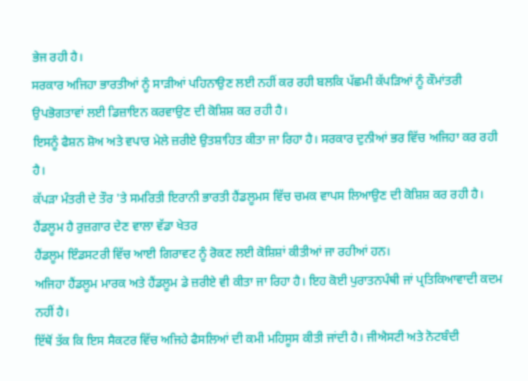ਭੇਜ ਰਹੀ ਹੈ।
ਸਰਕਾਰ ਅਜਿਹਾ ਭਾਰਤੀਆਂ ਨੂੰ ਸਾੜੀਆਂ ਪਹਿਨਾਉਣ ਲਈ ਨਹੀਂ ਕਰ ਰਹੀ ਬਲਕਿ ਪੱਛਮੀ ਕੱਪੜਿਆਂ ਨੂੰ ਕੌਮਾਂਤਰੀ ਉਪਭੋਗਤਾਵਾਂ ਲਈ ਡਿਜ਼ਾਇਨ ਕਰਵਾਉਣ ਦੀ ਕੋਸ਼ਿਸ਼ ਕਰ ਰਹੀ ਹੈ।
ਇਸਨੂੰ ਫੈਸ਼ਨ ਸ਼ੋਅ ਅਤੇ ਵਪਾਰ ਮੇਲੇ ਜ਼ਰੀਏ ਉਤਸ਼ਾਹਿਤ ਕੀਤਾ ਜਾ ਰਿਹਾ ਹੈ। ਸਰਕਾਰ ਦੁਨੀਆਂ ਭਰ ਵਿੱਚ ਅਜਿਹਾ ਕਰ ਰਹੀ ਹੈ।
ਕੱਪੜਾ ਮੰਤਰੀ ਦੇ ਤੌਰ 'ਤੇ ਸਮਰਿਤੀ ਇਰਾਨੀ ਭਾਰਤੀ ਹੈਂਡਲੂਮਸ ਵਿੱਚ ਚਮਕ ਵਾਪਸ ਲਿਆਉਣ ਦੀ ਕੋਸ਼ਿਸ਼ ਕਰ ਰਹੀ ਹੈ।
ਹੈਂਡਲੂਮ ਹੈ ਰੁਜ਼ਗਾਰ ਦੇਣ ਵਾਲਾ ਵੱਡਾ ਖੇਤਰ
ਹੈਂਡਲੂਮ ਇੰਡਸਟਰੀ ਵਿੱਚ ਆਈ ਗਿਰਾਵਟ ਨੂੰ ਰੋਕਣ ਲਈ ਕੋਸ਼ਿਸ਼ਾਂ ਕੀਤੀਆਂ ਜਾ ਰਹੀਆਂ ਹਨ।
ਅਜਿਹਾ ਹੈਂਡਲੂਮ ਮਾਰਕ ਅਤੇ ਹੈਂਡਲੂਮ ਡੇ ਜ਼ਰੀਏ ਵੀ ਕੀਤਾ ਜਾ ਰਿਹਾ ਹੈ। ਇਹ ਕੋਈ ਪੁਰਾਤਨਪੰਥੀ ਜਾਂ ਪ੍ਰਤਿਕਿਆਵਾਦੀ ਕਦਮ ਨਹੀਂ ਹੈ।
ਇੱਥੋਂ ਤੱਕ ਕਿ ਇਸ ਸੈਕਟਰ ਵਿੱਚ ਅਜਿਹੇ ਫੈਸਲਿਆਂ ਦੀ ਕਮੀ ਮਹਿਸੂਸ ਕੀਤੀ ਜਾਂਦੀ ਹੈ। ਜੀਐਸਟੀ ਅਤੇ ਨੋਟਬੰਦੀ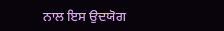ਨਾਲ ਇਸ ਉਦਯੋਗ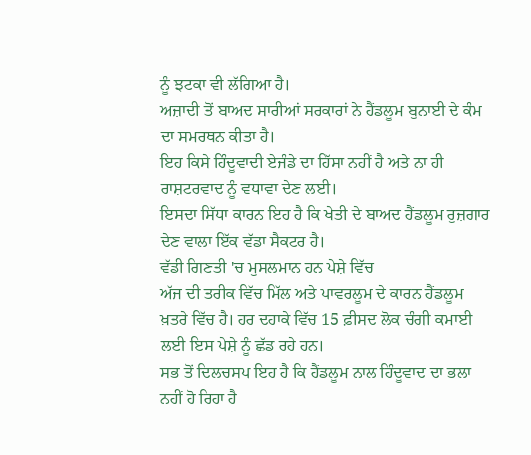ਨੂੰ ਝਟਕਾ ਵੀ ਲੱਗਿਆ ਹੈ।
ਅਜ਼ਾਦੀ ਤੋਂ ਬਾਅਦ ਸਾਰੀਆਂ ਸਰਕਾਰਾਂ ਨੇ ਹੈਂਡਲੂਮ ਬੁਨਾਈ ਦੇ ਕੰਮ ਦਾ ਸਮਰਥਨ ਕੀਤਾ ਹੈ।
ਇਹ ਕਿਸੇ ਹਿੰਦੂਵਾਦੀ ਏਜੰਡੇ ਦਾ ਹਿੱਸਾ ਨਹੀਂ ਹੈ ਅਤੇ ਨਾ ਹੀ ਰਾਸ਼ਟਰਵਾਦ ਨੂੰ ਵਧਾਵਾ ਦੇਣ ਲਈ।
ਇਸਦਾ ਸਿੱਧਾ ਕਾਰਨ ਇਹ ਹੈ ਕਿ ਖੇਤੀ ਦੇ ਬਾਅਦ ਹੈਂਡਲੂਮ ਰੁਜ਼ਗਾਰ ਦੇਣ ਵਾਲਾ ਇੱਕ ਵੱਡਾ ਸੈਕਟਰ ਹੈ।
ਵੱਡੀ ਗਿਣਤੀ 'ਚ ਮੁਸਲਮਾਨ ਹਨ ਪੇਸ਼ੇ ਵਿੱਚ
ਅੱਜ ਦੀ ਤਰੀਕ ਵਿੱਚ ਮਿੱਲ ਅਤੇ ਪਾਵਰਲੂਮ ਦੇ ਕਾਰਨ ਹੈਂਡਲੂਮ ਖ਼ਤਰੇ ਵਿੱਚ ਹੈ। ਹਰ ਦਹਾਕੇ ਵਿੱਚ 15 ਫ਼ੀਸਦ ਲੋਕ ਚੰਗੀ ਕਮਾਈ ਲਈ ਇਸ ਪੇਸ਼ੇ ਨੂੰ ਛੱਡ ਰਹੇ ਹਨ।
ਸਭ ਤੋਂ ਦਿਲਚਸਪ ਇਹ ਹੈ ਕਿ ਹੈਂਡਲੂਮ ਨਾਲ ਹਿੰਦੂਵਾਦ ਦਾ ਭਲਾ ਨਹੀਂ ਹੋ ਰਿਹਾ ਹੈ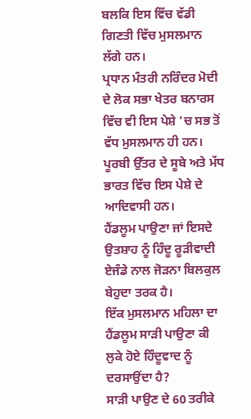ਬਲਕਿ ਇਸ ਵਿੱਚ ਵੱਡੀ ਗਿਣਤੀ ਵਿੱਚ ਮੁਸਲਮਾਨ ਲੱਗੇ ਹਨ।
ਪ੍ਰਧਾਨ ਮੰਤਰੀ ਨਰਿੰਦਰ ਮੋਦੀ ਦੇ ਲੋਕ ਸਭਾ ਖੇਤਰ ਬਨਾਰਸ ਵਿੱਚ ਵੀ ਇਸ ਪੇਸ਼ੇ 'ਚ ਸਭ ਤੋਂ ਵੱਧ ਮੁਸਲਮਾਨ ਹੀ ਹਨ।
ਪੂਰਬੀ ਉੱਤਰ ਦੇ ਸੂਬੇ ਅਤੇ ਮੱਧ ਭਾਰਤ ਵਿੱਚ ਇਸ ਪੇਸ਼ੇ ਦੇ ਆਦਿਵਾਸੀ ਹਨ।
ਹੈਂਡਲੂਮ ਪਾਉਣਾ ਜਾਂ ਇਸਦੇ ਉਤਸ਼ਾਹ ਨੂੰ ਹਿੰਦੂ ਰੂੜੀਵਾਦੀ ਏਜੰਡੇ ਨਾਲ ਜੋੜਨਾ ਬਿਲਕੁਲ ਬੇਹੁਦਾ ਤਰਕ ਹੈ।
ਇੱਕ ਮੁਸਲਮਾਨ ਮਹਿਲਾ ਦਾ ਹੈਂਡਲੂਮ ਸਾੜੀ ਪਾਉਣਾ ਕੀ ਲੁਕੇ ਹੋਏ ਹਿੰਦੂਵਾਦ ਨੂੰ ਦਰਸਾਉਂਦਾ ਹੈ?
ਸਾੜੀ ਪਾਉਣ ਦੇ 60 ਤਰੀਕੇ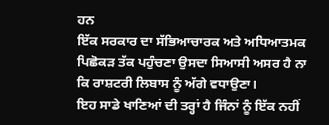ਹਨ
ਇੱਕ ਸਰਕਾਰ ਦਾ ਸੱਭਿਆਚਾਰਕ ਅਤੇ ਅਧਿਆਤਮਕ ਪਿਛੋਕੜ ਤੱਕ ਪਹੁੰਚਣਾ ਉਸਦਾ ਸਿਆਸੀ ਅਸਰ ਹੈ ਨਾ ਕਿ ਰਾਸ਼ਟਰੀ ਲਿਬਾਸ ਨੂੰ ਅੱਗੇ ਵਧਾਉਣਾ।
ਇਹ ਸਾਡੇ ਖਾਣਿਆਂ ਦੀ ਤਰ੍ਹਾਂ ਹੈ ਜਿੰਨਾਂ ਨੂੰ ਇੱਕ ਨਹੀਂ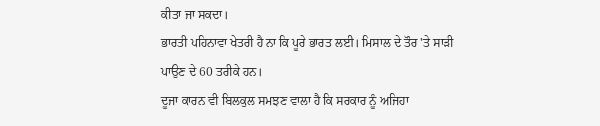ਕੀਤਾ ਜਾ ਸਕਦਾ।
ਭਾਰਤੀ ਪਹਿਨਾਵਾ ਖੇਤਰੀ ਹੈ ਨਾ ਕਿ ਪੂਰੇ ਭਾਰਤ ਲਈ। ਮਿਸਾਲ ਦੇ ਤੌਰ 'ਤੇ ਸਾੜੀ ਪਾਉਣ ਦੇ 60 ਤਰੀਕੇ ਹਨ।
ਦੂਜਾ ਕਾਰਨ ਵੀ ਬਿਲਕੁਲ ਸਮਝਣ ਵਾਲਾ ਹੈ ਕਿ ਸਰਕਾਰ ਨੂੰ ਅਜਿਹਾ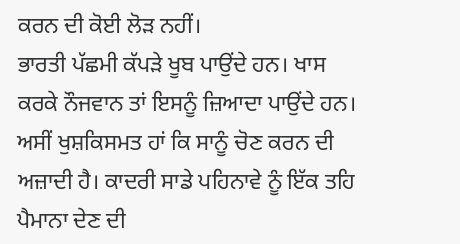ਕਰਨ ਦੀ ਕੋਈ ਲੋੜ ਨਹੀਂ।
ਭਾਰਤੀ ਪੱਛਮੀ ਕੱਪੜੇ ਖੂਬ ਪਾਉਂਦੇ ਹਨ। ਖਾਸ ਕਰਕੇ ਨੌਜਵਾਨ ਤਾਂ ਇਸਨੂੰ ਜ਼ਿਆਦਾ ਪਾਉਂਦੇ ਹਨ।
ਅਸੀਂ ਖੁਸ਼ਕਿਸਮਤ ਹਾਂ ਕਿ ਸਾਨੂੰ ਚੋਣ ਕਰਨ ਦੀ ਅਜ਼ਾਦੀ ਹੈ। ਕਾਦਰੀ ਸਾਡੇ ਪਹਿਨਾਵੇ ਨੂੰ ਇੱਕ ਤਹਿ ਪੈਮਾਨਾ ਦੇਣ ਦੀ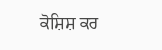ਕੋਸ਼ਿਸ਼ ਕਰ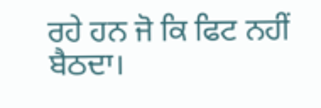ਰਹੇ ਹਨ ਜੋ ਕਿ ਫਿਟ ਨਹੀਂ ਬੈਠਦਾ।